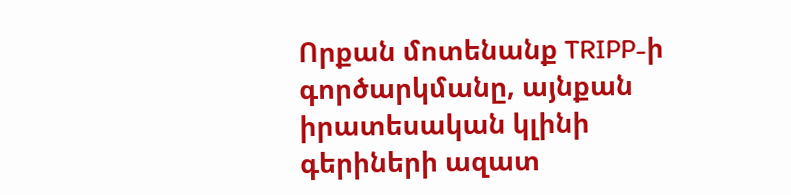Որքան մոտենանք TRIPP-ի գործարկմանը, այնքան իրատեսական կլինի գերիների ազատ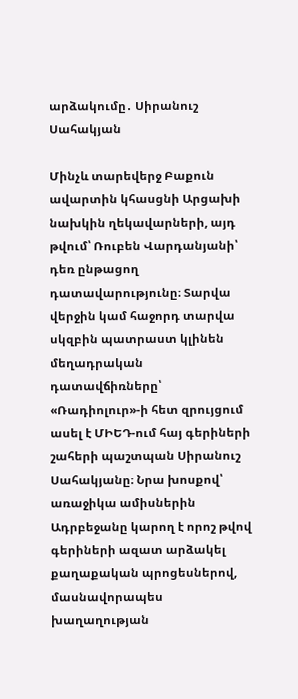արձակումը․ Սիրանուշ Սահակյան

Մինչև տարեվերջ Բաքուն ավարտին կհասցնի Արցախի նախկին ղեկավարների, այդ թվում՝ Ռուբեն Վարդանյանի՝ դեռ ընթացող  դատավարությունը։ Տարվա վերջին կամ հաջորդ տարվա սկզբին պատրաստ կլինեն մեղադրական դատավճիռները՝ «Ռադիոլուր»-ի հետ զրույցում ասել է ՄԻԵԴ-ում հայ գերիների շահերի պաշտպան Սիրանուշ Սահակյանը։ Նրա խոսքով՝ առաջիկա ամիսներին Ադրբեջանը կարող է որոշ թվով գերիների ազատ արձակել քաղաքական պրոցեսներով,  մասնավորապես խաղաղության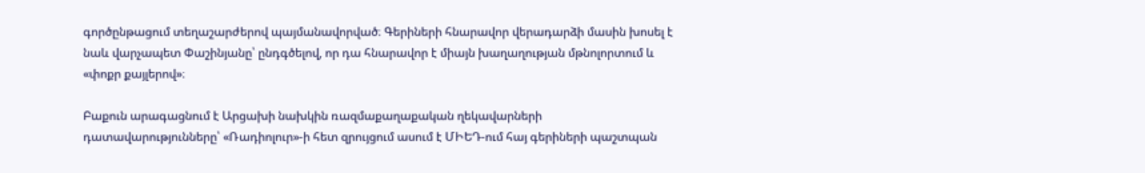գործընթացում տեղաշարժերով պայմանավորված։ Գերիների հնարավոր վերադարձի մասին խոսել է նաև վարչապետ Փաշինյանը՝ ընդգծելով, որ դա հնարավոր է միայն խաղաղության մթնոլորտում և «փոքր քայլերով»։

Բաքուն արագացնում է Արցախի նախկին ռազմաքաղաքական ղեկավարների դատավարությունները՝ «Ռադիոլուր»-ի հետ զրույցում ասում է ՄԻԵԴ-ում հայ գերիների պաշտպան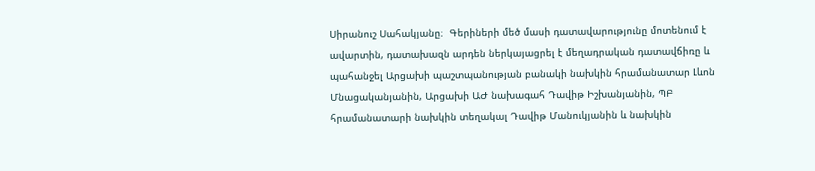Սիրանուշ Սահակյանը։  Գերիների մեծ մասի դատավարությունը մոտենում է ավարտին, դատախազն արդեն ներկայացրել է մեղադրական դատավճիռը և պահանջել Արցախի պաշտպանության բանակի նախկին հրամանատար Լևոն Մնացականյանին, Արցախի ԱԺ նախագահ Դավիթ Իշխանյանին, ՊԲ հրամանատարի նախկին տեղակալ Դավիթ Մանուկյանին և նախկին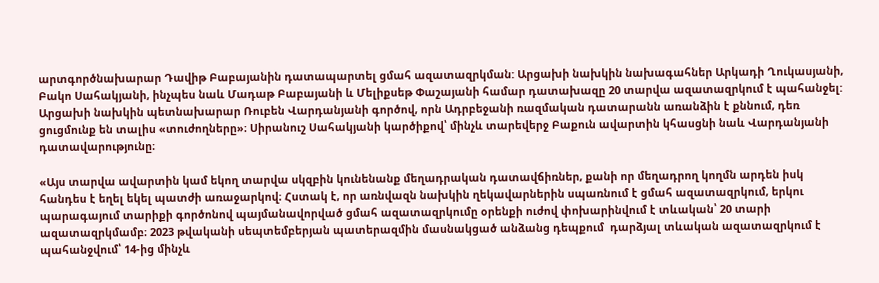արտգործնախարար Դավիթ Բաբայանին դատապարտել ցմահ ազատազրկման: Արցախի նախկին նախագահներ Արկադի Ղուկասյանի, Բակո Սահակյանի, ինչպես նաև Մադաթ Բաբայանի և Մելիքսեթ Փաշայանի համար դատախազը 20 տարվա ազատազրկում է պահանջել: Արցախի նախկին պետնախարար Ռուբեն Վարդանյանի գործով, որն Ադրբեջանի ռազմական դատարանն առանձին է քննում, դեռ ցուցմունք են տալիս «տուժողները»։ Սիրանուշ Սահակյանի կարծիքով՝ մինչև տարեվերջ Բաքուն ավարտին կհասցնի նաև Վարդանյանի դատավարությունը։

«Այս տարվա ավարտին կամ եկող տարվա սկզբին կունենանք մեղադրական դատավճիռներ, քանի որ մեղադրող կողմն արդեն իսկ հանդես է եղել եկել պատժի առաջարկով։ Հստակ է, որ առնվազն նախկին ղեկավարներին սպառնում է ցմահ ազատազրկում, երկու պարագայում տարիքի գործոնով պայմանավորված ցմահ ազատազրկումը օրենքի ուժով փոխարինվում է տևական՝ 20 տարի ազատազրկմամբ։ 2023 թվականի սեպտեմբերյան պատերազմին մասնակցած անձանց դեպքում  դարձյալ տևական ազատազրկում է պահանջվում՝ 14-ից մինչև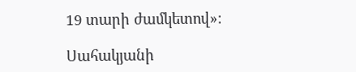19 տարի ժամկետով»։

Սահակյանի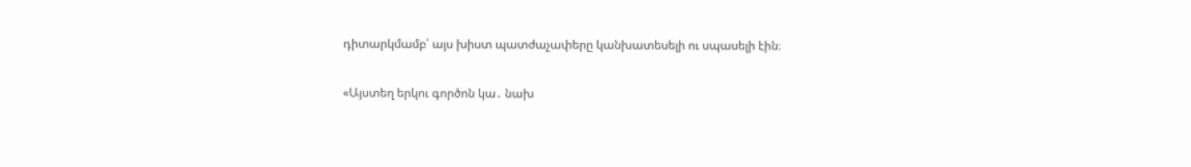դիտարկմամբ՝ այս խիստ պատժաչափերը կանխատեսելի ու սպասելի էին։

«Այստեղ երկու գործոն կա․ նախ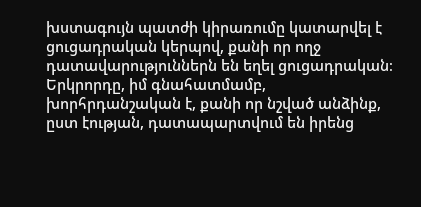խստագույն պատժի կիրառումը կատարվել է ցուցադրական կերպով, քանի որ ողջ դատավարություններն են եղել ցուցադրական։ Երկրորդը, իմ գնահատմամբ, խորհրդանշական է, քանի որ նշված անձինք, ըստ էության, դատապարտվում են իրենց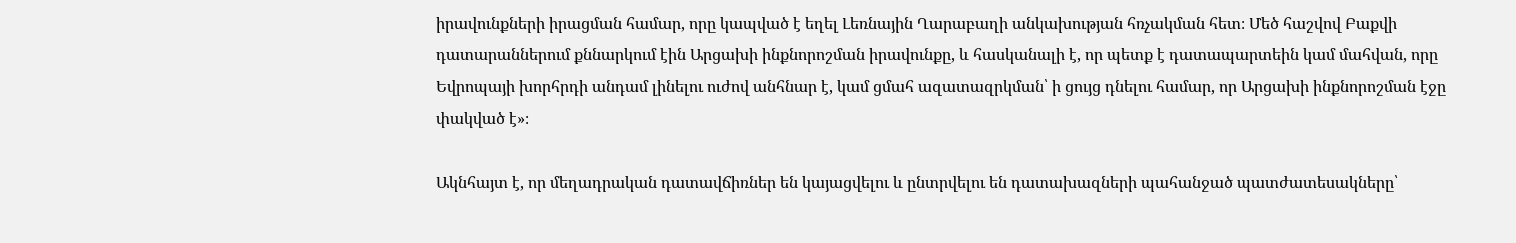իրավունքների իրացման համար, որը կապված է եղել Լեռնային Ղարաբաղի անկախության հռչակման հետ։ Մեծ հաշվով Բաքվի դատարաններում քննարկում էին Արցախի ինքնորոշման իրավունքը, և հասկանալի է, որ պետք է դատապարտեին կամ մահվան, որը Եվրոպայի խորհրդի անդամ լինելու ուժով անհնար է, կամ ցմահ ազատազրկման՝ ի ցույց դնելու համար, որ Արցախի ինքնորոշման էջը փակված է»։

Ակնհայտ է, որ մեղադրական դատավճիռներ են կայացվելու և ընտրվելու են դատախազների պահանջած պատժատեսակները՝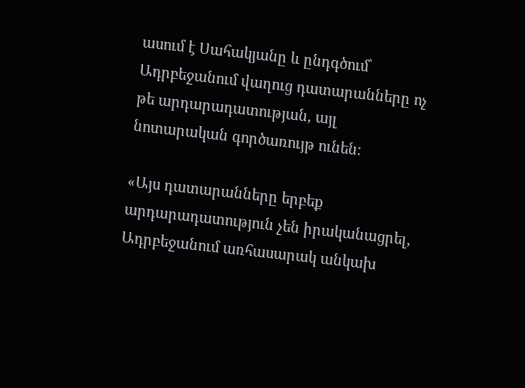ասում է Սահակյանը և ընդգծում՝ Ադրբեջանում վաղուց դատարանները ոչ թե արդարադատության, այլ նոտարական գործառույթ ունեն։

«Այս դատարանները երբեք արդարադատություն չեն իրականացրել, Ադրբեջանում առհասարակ անկախ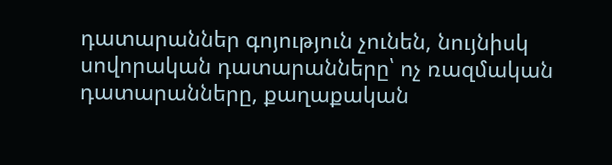դատարաններ գոյություն չունեն, նույնիսկ սովորական դատարանները՝ ոչ ռազմական դատարանները, քաղաքական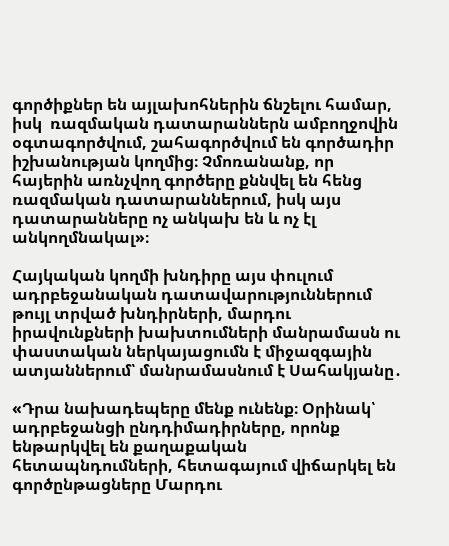գործիքներ են այլախոհներին ճնշելու համար, իսկ  ռազմական դատարաններն ամբողջովին օգտագործվում, շահագործվում են գործադիր իշխանության կողմից։ Չմոռանանք, որ հայերին առնչվող գործերը քննվել են հենց ռազմական դատարաններում, իսկ այս դատարանները ոչ անկախ են և ոչ էլ անկողմնակալ»։

Հայկական կողմի խնդիրը այս փուլում ադրբեջանական դատավարություններում թույլ տրված խնդիրների, մարդու իրավունքների խախտումների մանրամասն ու փաստական ներկայացումն է միջազգային ատյաններում՝ մանրամասնում է Սահակյանը․

«Դրա նախադեպերը մենք ունենք։ Օրինակ՝ ադրբեջանցի ընդդիմադիրները, որոնք ենթարկվել են քաղաքական հետապնդումների, հետագայում վիճարկել են գործընթացները Մարդու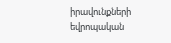իրավունքների եվրոպական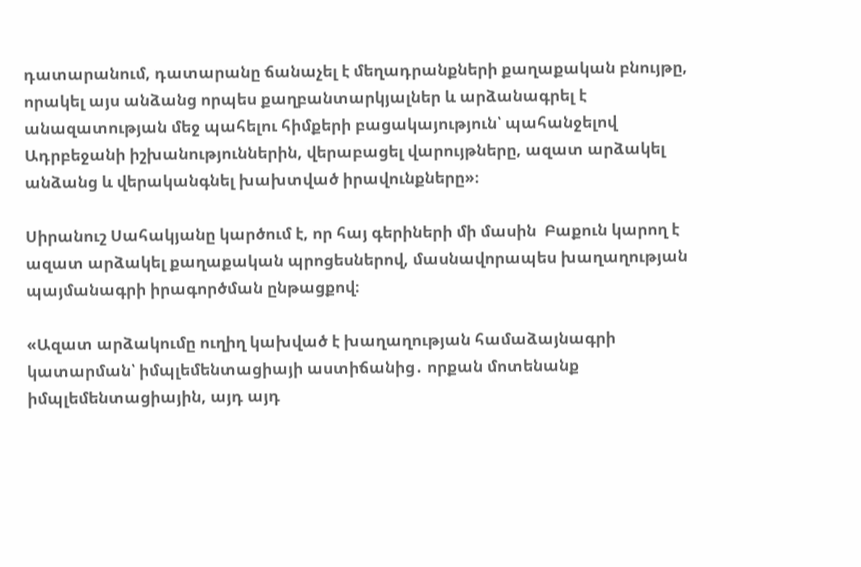դատարանում, դատարանը ճանաչել է մեղադրանքների քաղաքական բնույթը, որակել այս անձանց որպես քաղբանտարկյալներ և արձանագրել է անազատության մեջ պահելու հիմքերի բացակայություն՝ պահանջելով Ադրբեջանի իշխանություններին, վերաբացել վարույթները, ազատ արձակել անձանց և վերականգնել խախտված իրավունքները»։

Սիրանուշ Սահակյանը կարծում է, որ հայ գերիների մի մասին  Բաքուն կարող է ազատ արձակել քաղաքական պրոցեսներով, մասնավորապես խաղաղության պայմանագրի իրագործման ընթացքով։

«Ազատ արձակումը ուղիղ կախված է խաղաղության համաձայնագրի կատարման՝ իմպլեմենտացիայի աստիճանից․ որքան մոտենանք իմպլեմենտացիային, այդ այդ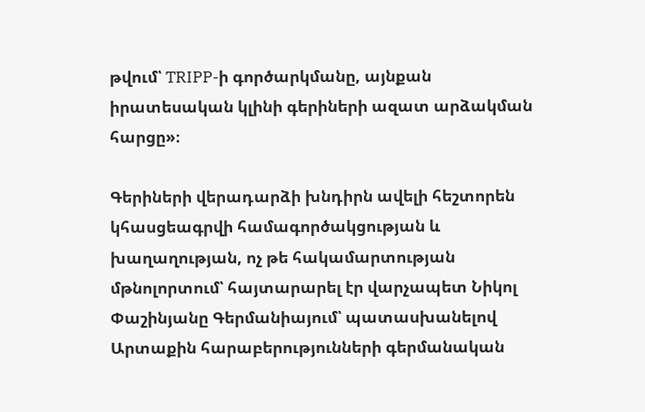թվում՝ TRIPP-ի գործարկմանը, այնքան իրատեսական կլինի գերիների ազատ արձակման հարցը»։

Գերիների վերադարձի խնդիրն ավելի հեշտորեն կհասցեագրվի համագործակցության և խաղաղության, ոչ թե հակամարտության մթնոլորտում՝ հայտարարել էր վարչապետ Նիկոլ Փաշինյանը Գերմանիայում՝ պատասխանելով Արտաքին հարաբերությունների գերմանական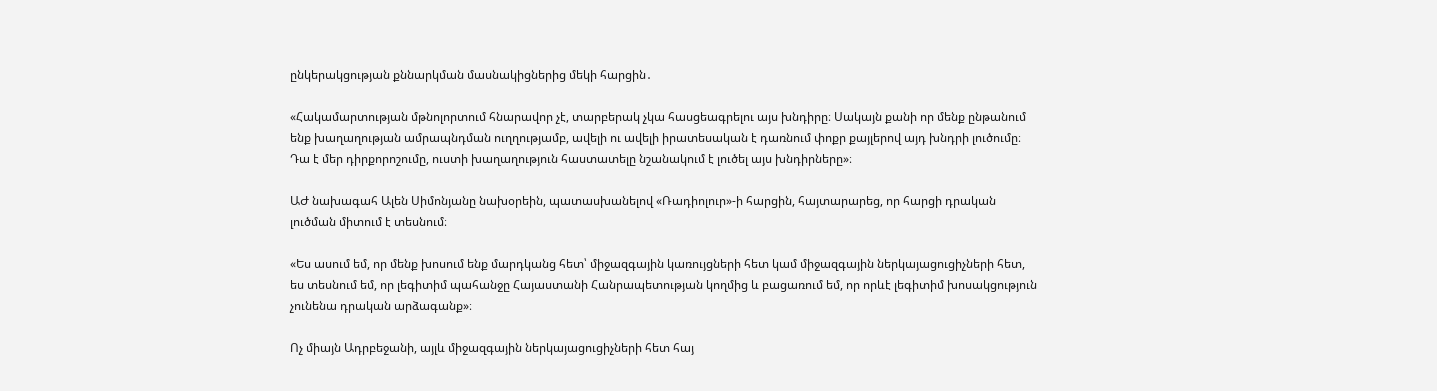ընկերակցության քննարկման մասնակիցներից մեկի հարցին․

«Հակամարտության մթնոլորտում հնարավոր չէ, տարբերակ չկա հասցեագրելու այս խնդիրը։ Սակայն քանի որ մենք ընթանում ենք խաղաղության ամրապնդման ուղղությամբ, ավելի ու ավելի իրատեսական է դառնում փոքր քայլերով այդ խնդրի լուծումը։ Դա է մեր դիրքորոշումը, ուստի խաղաղություն հաստատելը նշանակում է լուծել այս խնդիրները»։

ԱԺ նախագահ Ալեն Սիմոնյանը նախօրեին, պատասխանելով «Ռադիոլուր»-ի հարցին, հայտարարեց, որ հարցի դրական լուծման միտում է տեսնում։

«Ես ասում եմ, որ մենք խոսում ենք մարդկանց հետ՝ միջազգային կառույցների հետ կամ միջազգային ներկայացուցիչների հետ, ես տեսնում եմ, որ լեգիտիմ պահանջը Հայաստանի Հանրապետության կողմից և բացառում եմ, որ որևէ լեգիտիմ խոսակցություն չունենա դրական արձագանք»։

Ոչ միայն Ադրբեջանի, այլև միջազգային ներկայացուցիչների հետ հայ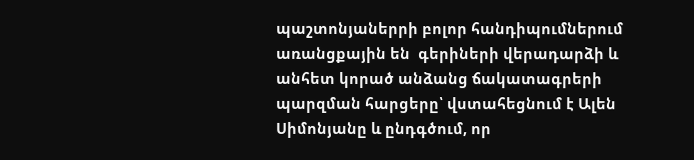պաշտոնյաներրի բոլոր հանդիպումներում առանցքային են  գերիների վերադարձի և անհետ կորած անձանց ճակատագրերի պարզման հարցերը՝ վստահեցնում է Ալեն Սիմոնյանը և ընդգծում, որ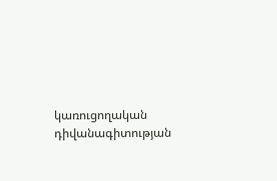կառուցողական դիվանագիտության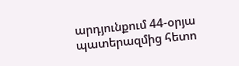արդյունքում 44-օրյա պատերազմից հետո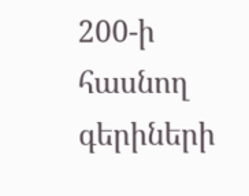200-ի հասնող գերիների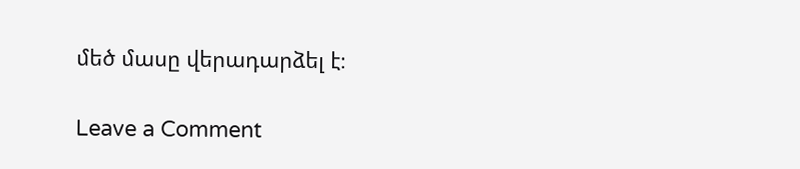մեծ մասը վերադարձել է։

Leave a Comment